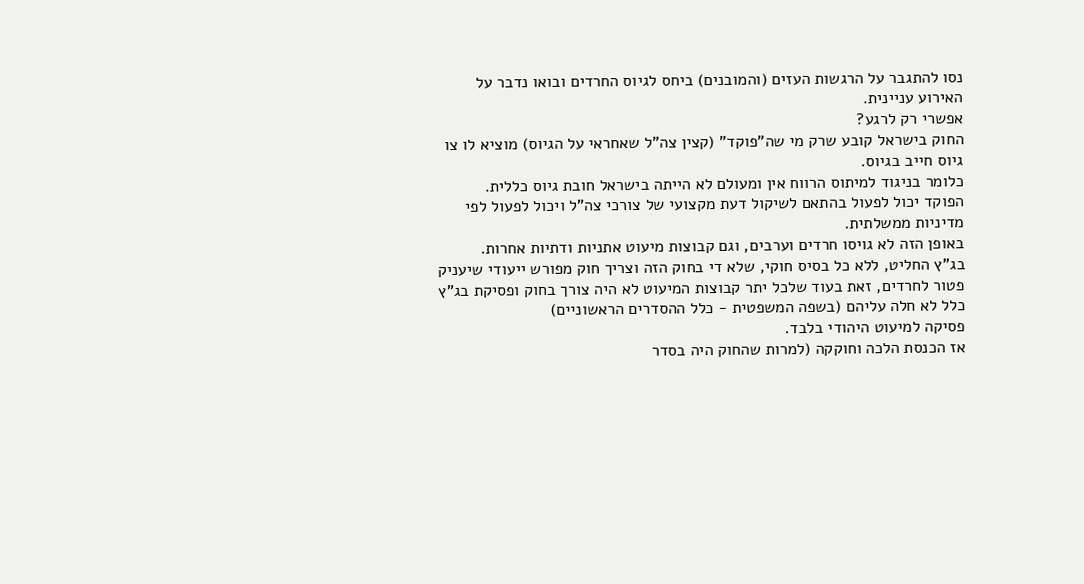נסו להתגבר על הרגשות העזים (והמובנים) ביחס לגיוס החרדים ובואו נדבר על האירוע עניינית.
אפשרי רק לרגע?
החוק בישראל קובע שרק מי שה"פוקד" (קצין צה"ל שאחראי על הגיוס) מוציא לו צו גיוס חייב בגיוס.
כלומר בניגוד למיתוס הרווח אין ומעולם לא הייתה בישראל חובת גיוס כללית.
הפוקד יכול לפעול בהתאם לשיקול דעת מקצועי של צורכי צה"ל ויכול לפעול לפי מדיניות ממשלתית.
באופן הזה לא גויסו חרדים וערבים, וגם קבוצות מיעוט אתניות ודתיות אחרות.
בג"ץ החליט, ללא כל בסיס חוקי, שלא די בחוק הזה וצריך חוק מפורש ייעודי שיעניק פטור לחרדים, זאת בעוד שלכל יתר קבוצות המיעוט לא היה צורך בחוק ופסיקת בג"ץ כלל לא חלה עליהם (בשפה המשפטית - כלל ההסדרים הראשוניים)
פסיקה למיעוט היהודי בלבד.
אז הכנסת הלכה וחוקקה (למרות שהחוק היה בסדר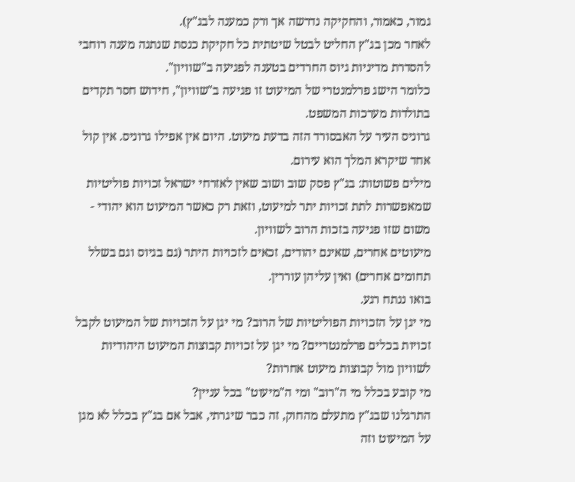גמור, כאמור, והחקיקה נדרשה אך ורק כמענה לבג"ץ).
לאחר מכן בג"ץ החליט לבטל שיטתית כל חקיקת כנסת שנתנה מענה רוחבי להסדרת מדיניות גיוס החרדים בטענה לפגיעה ב"שוויון".
כלומר הישג פרלמנטרי של המיעוט זו פגיעה ב"שוויון", חידוש חסר תקדים בתולדות מערכות המשפט.
גרוניס העיר על האבסורד הזה בדעת מיעוט. היום אין אפילו גרוניס. אין קול אחד שיקרא המלך הוא עירום.
מילים פשוטות: בג"ץ פסק שוב ושוב שאין לאזרחי ישראל זכויות פוליטיות שמאפשרות לתת זכויות יתר למיעוט, וזאת רק כאשר המיעוט הוא יהודי - משום שזו פגיעה בזכות הרוב לשוויון.
מיעוטים אחרים, שאינם יהודים, זכאים לזכויות היתר (גם בגיוס וגם בשלל תחומים אחרים) ואין עליהן עוררין.
בואו ננתח רגע.
מי יגן על הזכויות הפוליטיות של הרוב? מי יגן על הזכויות של המיעוט לקבל זכויות בכלים פרלמנטריים? מי יגן על זכויות קבוצות המיעוט היהודיות לשוויון מול קבוצות מיעוט אחרות?
מי קובע בכלל מי ה"רוב" ומי ה"מיעוט" בכל עניין?
התרגלנו שבג"ץ מתעלם מהחוק, זה כבר שיגרתי, אבל אם בג"ץ בכלל לא מגן על המיעוט וזה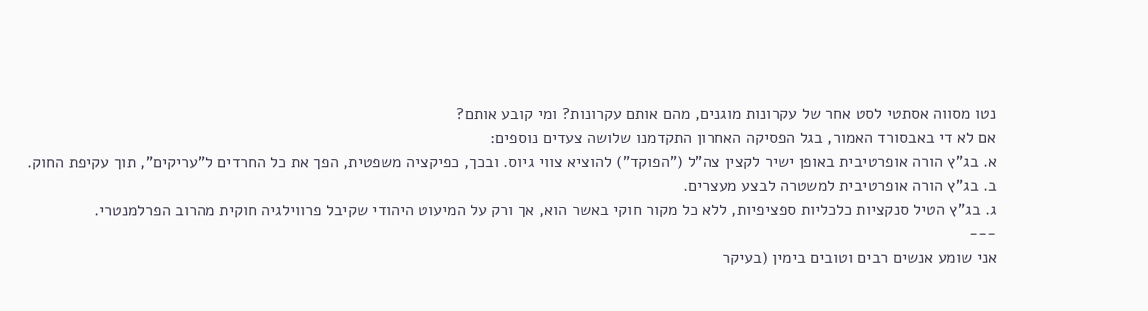נטו מסווה אסתטי לסט אחר של עקרונות מוגנים, מהם אותם עקרונות? ומי קובע אותם?
אם לא די באבסורד האמור, בגל הפסיקה האחרון התקדמנו שלושה צעדים נוספים:
א. בג"ץ הורה אופרטיבית באופן ישיר לקצין צה"ל ("הפוקד") להוציא צווי גיוס. ובכך, כפיקציה משפטית, הפך את כל החרדים ל"עריקים", תוך עקיפת החוק.
ב. בג"ץ הורה אופרטיבית למשטרה לבצע מעצרים.
ג. בג"ץ הטיל סנקציות כלכליות ספציפיות, ללא כל מקור חוקי באשר הוא, אך ורק על המיעוט היהודי שקיבל פרווילגיה חוקית מהרוב הפרלמנטרי.
---
אני שומע אנשים רבים וטובים בימין (בעיקר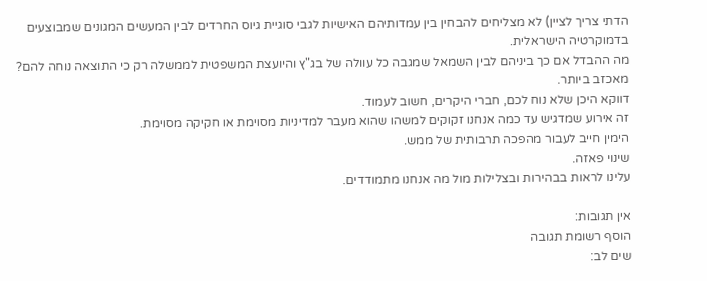הדתי צריך לציין) לא מצליחים להבחין בין עמדותיהם האישיות לגבי סוגיית גיוס החרדים לבין המעשים המגונים שמבוצעים בדמוקרטיה הישראלית.
מה ההבדל אם כך ביניהם לבין השמאל שמגבה כל עוולה של בג"ץ והיועצת המשפטית לממשלה רק כי התוצאה נוחה להם?
מאכזב ביותר.
דווקא היכן שלא נוח לכם, חברי היקרים, חשוב לעמוד.
זה אירוע שמדגיש עד כמה אנחנו זקוקים למשהו שהוא מעבר למדיניות מסוימת או חקיקה מסוימת.
הימין חייב לעבור מהפכה תרבותית של ממש.
שינוי פאזה.
עלינו לראות בבהירות ובצלילות מול מה אנחנו מתמודדים.

אין תגובות:
הוסף רשומת תגובה
שים לב: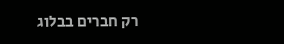רק חברים בבלוג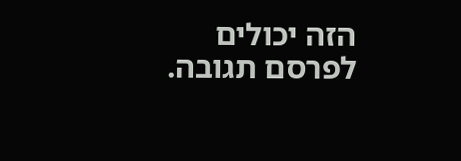הזה יכולים לפרסם תגובה.